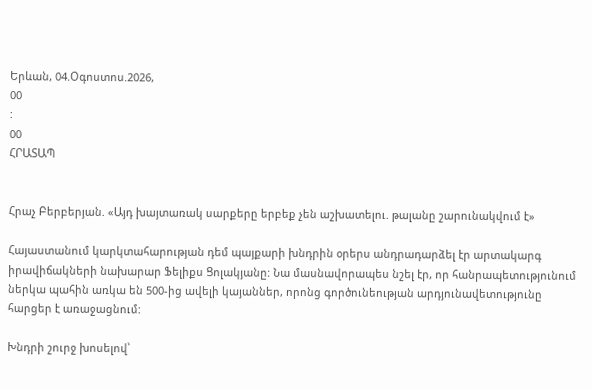Երևան, 04.Օգոստոս.2026,
00
:
00
ՀՐԱՏԱՊ


Հրաչ Բերբերյան. «Այդ խայտառակ սարքերը երբեք չեն աշխատելու. թալանը շարունակվում է»

Հայաստանում կարկտահարության դեմ պայքարի խնդրին օրերս անդրադարձել էր արտակարգ իրավիճակների նախարար Ֆելիքս Ցոլակյանը: Նա մասնավորապես նշել էր, որ հանրապետությունում ներկա պահին առկա են 500-ից ավելի կայաններ, որոնց գործունեության արդյունավետությունը հարցեր է առաջացնում:

Խնդրի շուրջ խոսելով՝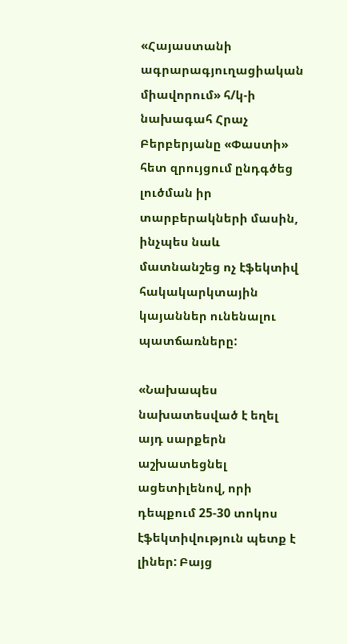«Հայաստանի ագրարագյուղացիական միավորում» հ/կ-ի նախագահ Հրաչ Բերբերյանը «Փաստի» հետ զրույցում ընդգծեց լուծման իր տարբերակների մասին, ինչպես նաև մատնանշեց ոչ էֆեկտիվ հակակարկտային կայաններ ունենալու պատճառները:

«Նախապես նախատեսված է եղել այդ սարքերն աշխատեցնել ացետիլենով, որի դեպքում 25-30 տոկոս էֆեկտիվություն պետք է լիներ: Բայց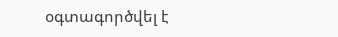օգտագործվել է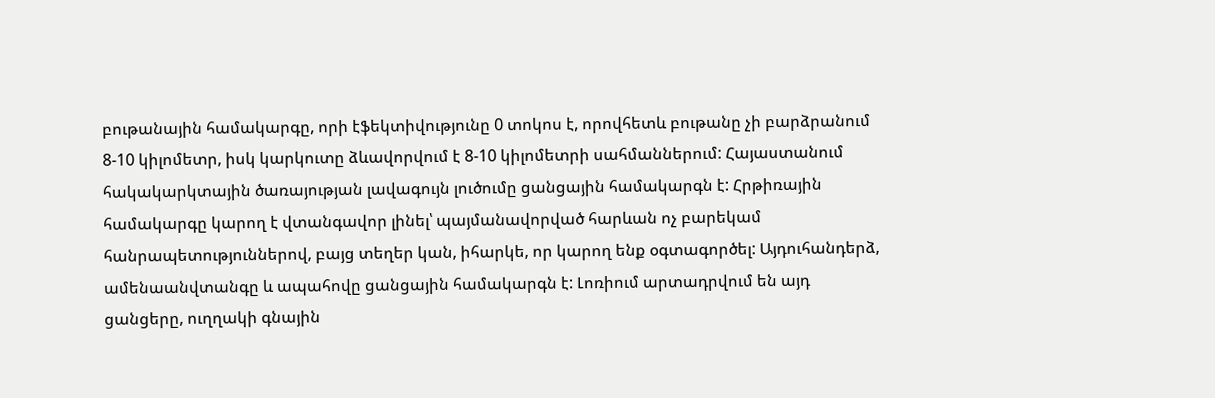բութանային համակարգը, որի էֆեկտիվությունը 0 տոկոս է, որովհետև բութանը չի բարձրանում 8-10 կիլոմետր, իսկ կարկուտը ձևավորվում է 8-10 կիլոմետրի սահմաններում: Հայաստանում հակակարկտային ծառայության լավագույն լուծումը ցանցային համակարգն է: Հրթիռային համակարգը կարող է վտանգավոր լինել՝ պայմանավորված հարևան ոչ բարեկամ հանրապետություններով, բայց տեղեր կան, իհարկե, որ կարող ենք օգտագործել: Այդուհանդերձ, ամենաանվտանգը և ապահովը ցանցային համակարգն է: Լոռիում արտադրվում են այդ ցանցերը, ուղղակի գնային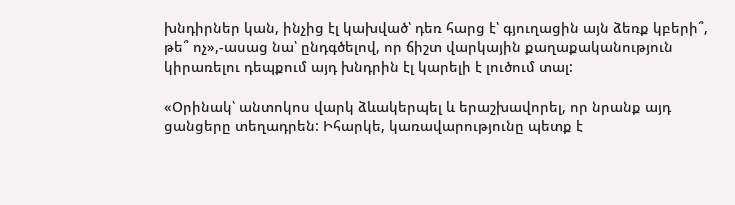խնդիրներ կան, ինչից էլ կախված՝ դեռ հարց է՝ գյուղացին այն ձեռք կբերի՞, թե՞ ոչ»,-ասաց նա՝ ընդգծելով, որ ճիշտ վարկային քաղաքականություն կիրառելու դեպքում այդ խնդրին էլ կարելի է լուծում տալ:

«Օրինակ՝ անտոկոս վարկ ձևակերպել և երաշխավորել, որ նրանք այդ ցանցերը տեղադրեն: Իհարկե, կառավարությունը պետք է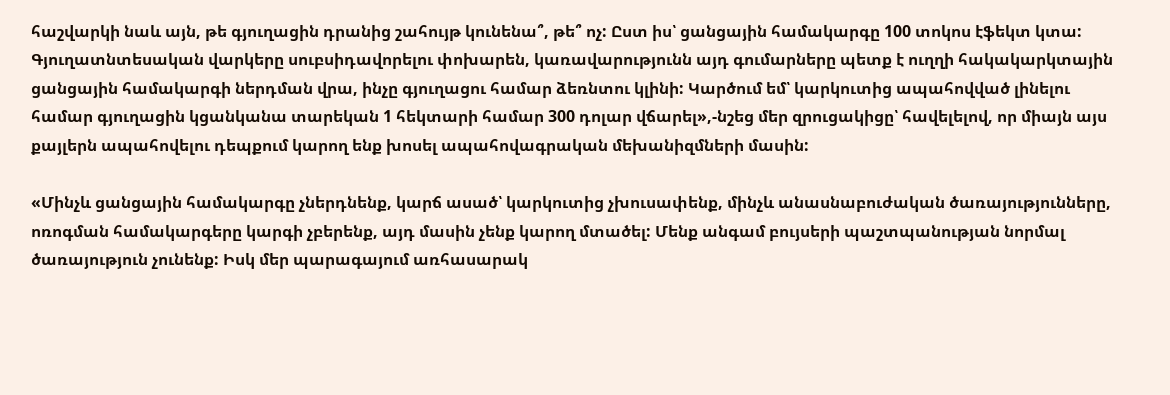հաշվարկի նաև այն, թե գյուղացին դրանից շահույթ կունենա՞, թե՞ ոչ: Ըստ իս՝ ցանցային համակարգը 100 տոկոս էֆեկտ կտա: Գյուղատնտեսական վարկերը սուբսիդավորելու փոխարեն, կառավարությունն այդ գումարները պետք է ուղղի հակակարկտային ցանցային համակարգի ներդման վրա, ինչը գյուղացու համար ձեռնտու կլինի: Կարծում եմ՝ կարկուտից ապահովված լինելու համար գյուղացին կցանկանա տարեկան 1 հեկտարի համար 300 դոլար վճարել»,-նշեց մեր զրուցակիցը՝ հավելելով, որ միայն այս քայլերն ապահովելու դեպքում կարող ենք խոսել ապահովագրական մեխանիզմների մասին:

«Մինչև ցանցային համակարգը չներդնենք, կարճ ասած՝ կարկուտից չխուսափենք, մինչև անասնաբուժական ծառայությունները, ոռոգման համակարգերը կարգի չբերենք, այդ մասին չենք կարող մտածել: Մենք անգամ բույսերի պաշտպանության նորմալ ծառայություն չունենք: Իսկ մեր պարագայում առհասարակ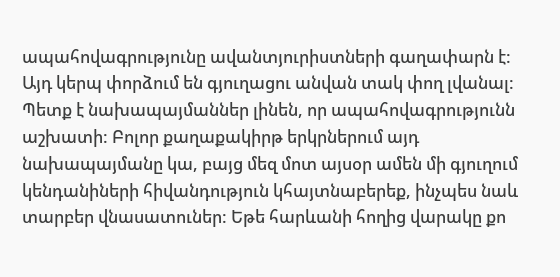ապահովագրությունը ավանտյուրիստների գաղափարն է: Այդ կերպ փորձում են գյուղացու անվան տակ փող լվանալ: Պետք է նախապայմաններ լինեն, որ ապահովագրությունն աշխատի: Բոլոր քաղաքակիրթ երկրներում այդ նախապայմանը կա, բայց մեզ մոտ այսօր ամեն մի գյուղում կենդանիների հիվանդություն կհայտնաբերեք, ինչպես նաև տարբեր վնասատուներ: Եթե հարևանի հողից վարակը քո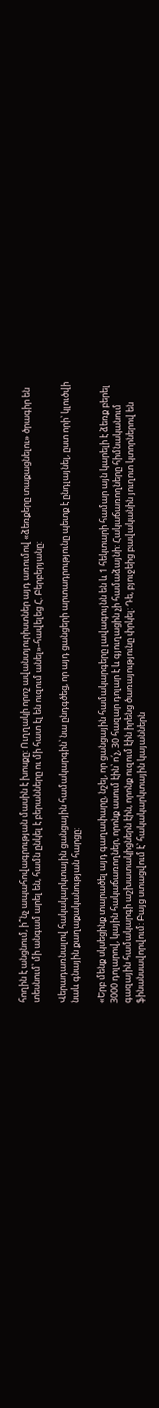հողին է անցնում, ի՞նչ ապահովագրության մասին է խոսքը: Ուղղակի որոշ ավանտյուրիստներ այդ առումով «ձեռքերը տաքացնելու» ծրագիր են տեսնում՝ մի անգամ արել են, համն ընկել է բերանները ու մի հատ էլ են ուզում անել»-հավելեց Հ. Բերբերյանը:

Վերադառնալով հակակարկտային ցանցային համակարգին՝ նա ընդգծեց, որ այդ ցանցերի արտադրությունը պետք է ընդլայնել, ըստ որի՝ կլուծվի նաև գնային քաղաքականության հարցը:

«Երբ մենք սկսեցինք տարածել այդ գաղափարը, նշել, որ ցանցային համակարգերը լավագույնն են և 1 հեկտարի համար այն կարելի է ձեռք բերել 3000 դոլարով, կային հակաճառողներ, որոնք ասում էին՝ ո՛չ, 30 հազար դոլար է և գյուղացին չի համաձայնի: Հակաճառողները հիմնականում գազային համակարգի աշխատակիցներն էին, որոնք ուզում էին իրենց ծառայությունը փրկել: Դե, բյուջեից բավականին յուղոտ կտորներով են ֆինանսավորվում: Բայց ստացվում է՝ հակակարկտային կայաններն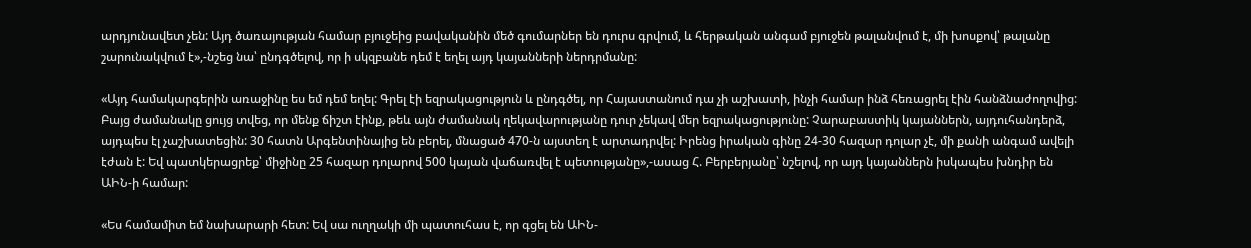արդյունավետ չեն: Այդ ծառայության համար բյուջեից բավականին մեծ գումարներ են դուրս գրվում, և հերթական անգամ բյուջեն թալանվում է, մի խոսքով՝ թալանը շարունակվում է»,-նշեց նա՝ ընդգծելով, որ ի սկզբանե դեմ է եղել այդ կայանների ներդրմանը:

«Այդ համակարգերին առաջինը ես եմ դեմ եղել: Գրել էի եզրակացություն և ընդգծել, որ Հայաստանում դա չի աշխատի, ինչի համար ինձ հեռացրել էին հանձնաժողովից: Բայց ժամանակը ցույց տվեց, որ մենք ճիշտ էինք, թեև այն ժամանակ ղեկավարությանը դուր չեկավ մեր եզրակացությունը: Չարաբաստիկ կայաններն, այդուհանդերձ, այդպես էլ չաշխատեցին: 30 հատն Արգենտինայից են բերել, մնացած 470-ն այստեղ է արտադրվել: Իրենց իրական գինը 24-30 հազար դոլար չէ, մի քանի անգամ ավելի էժան է: Եվ պատկերացրեք՝ միջինը 25 հազար դոլարով 500 կայան վաճառվել է պետությանը»,-ասաց Հ. Բերբերյանը՝ նշելով, որ այդ կայաններն իսկապես խնդիր են ԱԻՆ-ի համար:

«Ես համամիտ եմ նախարարի հետ: Եվ սա ուղղակի մի պատուհաս է, որ գցել են ԱԻՆ-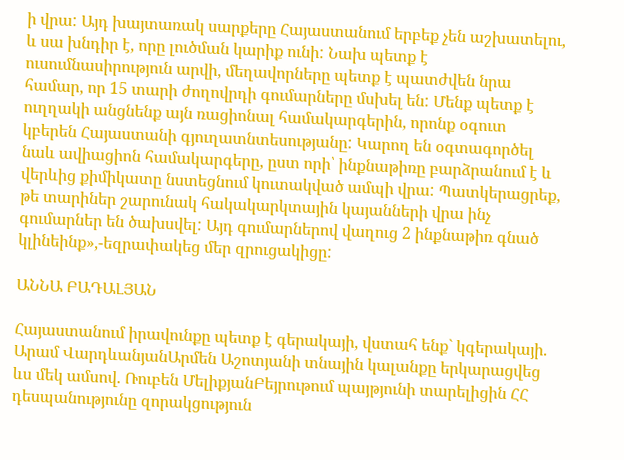ի վրա: Այդ խայտառակ սարքերը Հայաստանում երբեք չեն աշխատելու, և սա խնդիր է, որը լուծման կարիք ունի: Նախ պետք է ուսումնասիրություն արվի, մեղավորները պետք է պատժվեն նրա համար, որ 15 տարի ժողովրդի գումարները մսխել են: Մենք պետք է ուղղակի անցնենք այն ռացիոնալ համակարգերին, որոնք օգուտ կբերեն Հայաստանի գյուղատնտեսությանը: Կարող են օգտագործել նաև ավիացիոն համակարգերը, ըստ որի՝ ինքնաթիռը բարձրանում է և վերևից քիմիկատը նստեցնում կուտակված ամպի վրա: Պատկերացրեք, թե տարիներ շարունակ հակակարկտային կայանների վրա ինչ գումարներ են ծախսվել: Այդ գումարներով վաղուց 2 ինքնաթիռ գնած կլինեինք»,-եզրափակեց մեր զրուցակիցը:

ԱՆՆԱ ԲԱԴԱԼՅԱՆ

Հայաստանում իրավունքը պետք է գերակայի, վստահ ենք` կգերակայի. Արամ ՎարդևանյանԱրմեն Աշոտյանի տնային կալանքը երկարացվեց ևս մեկ ամսով. Ռուբեն ՄելիքյանԲեյրութում պայթյունի տարելիցին ՀՀ դեսպանությունը զորակցություն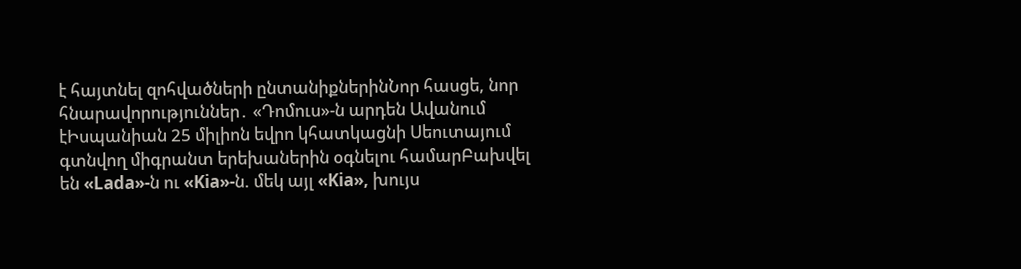է հայտնել զոհվածների ընտանիքներինՆոր հասցե, նոր հնարավորություններ․ «Դոմուս»-ն արդեն Ավանում էԻսպանիան 25 միլիոն եվրո կհատկացնի Սեուտայում գտնվող միգրանտ երեխաներին օգնելու համարԲախվել են «Lada»-ն ու «Kia»-ն. մեկ այլ «Kia», խույս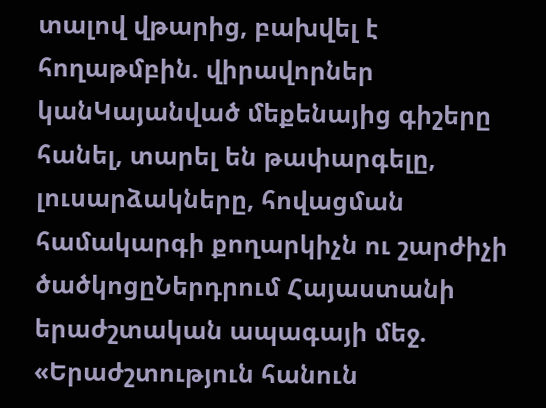տալով վթարից, բախվել է հողաթմբին. վիրավորներ կանԿայանված մեքենայից գիշերը հանել, տարել են թափարգելը, լուսարձակները, հովացման համակարգի քողարկիչն ու շարժիչի ծածկոցըՆերդրում Հայաստանի երաժշտական ապագայի մեջ. «Երաժշտություն հանուն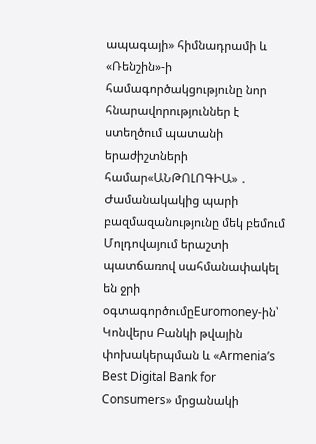ապագայի» հիմնադրամի և «Ռենշին»-ի համագործակցությունը նոր հնարավորություններ է ստեղծում պատանի երաժիշտների համար«ԱՆԹՈԼՈԳԻԱ» ․ Ժամանակակից պարի բազմազանությունը մեկ բեմում Մոլդովայում երաշտի պատճառով սահմանափակել են ջրի օգտագործումըEuromoney-ին՝ Կոնվերս Բանկի թվային փոխակերպման և «Armenia’s Best Digital Bank for Consumers» մրցանակի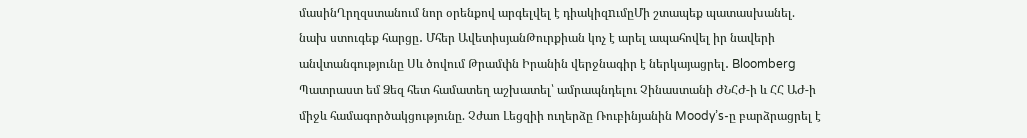մասինՂրղզստանում նոր օրենքով արգելվել է դիակիզnւմըՄի շտապեք պատասխանել. նախ ստուգեք հարցը․ Մհեր ԱվետիսյանԹուրքիան կոչ է արել ապահովել իր նավերի անվտանգությունը Սև ծովում Թրամփն Իրանին վերջնագիր է ներկայացրել․ Bloomberg Պատրաստ եմ Ձեզ հետ համատեղ աշխատել՝ ամրապնդելու Չինաստանի ԺՆՀԺ-ի և ՀՀ ԱԺ-ի միջև համագործակցությունը. Չժաո Լեցզիի ուղերձը Ռուբինյանին Moody’s-ը բարձրացրել է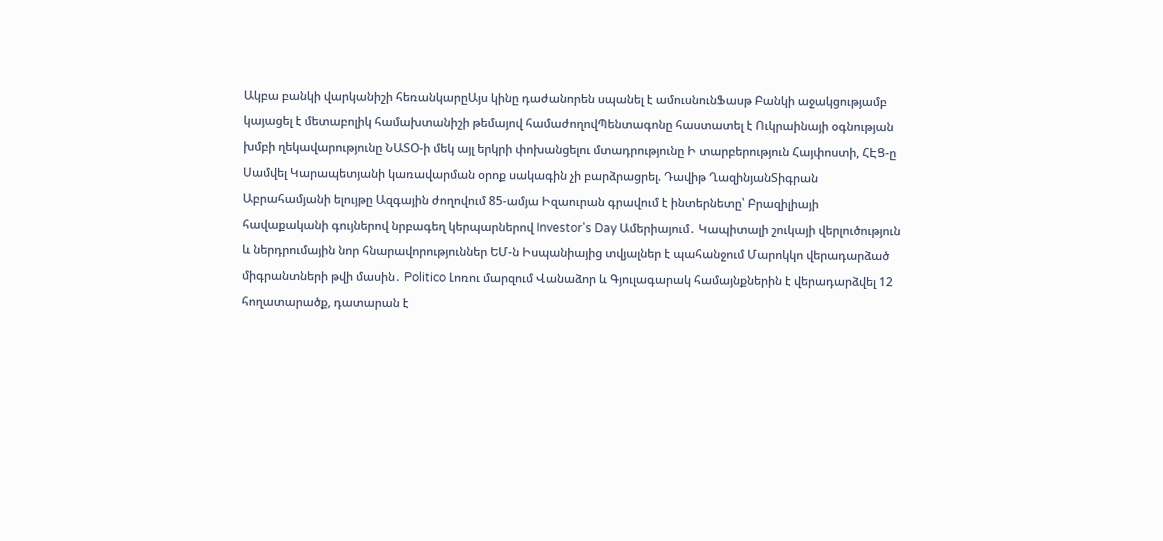Ակբա բանկի վարկանիշի հեռանկարըԱյս կինը դաժանորեն սպանել է ամուսնունՖասթ Բանկի աջակցությամբ կայացել է մետաբոլիկ համախտանիշի թեմայով համաժողովՊենտագոնը հաստատել է Ուկրաինայի օգնության խմբի ղեկավարությունը ՆԱՏՕ-ի մեկ այլ երկրի փոխանցելու մտադրությունը Ի տարբերություն Հայփոստի, ՀԷՑ-ը Սամվել Կարապետյանի կառավարման օրոք սակագին չի բարձրացրել. Դավիթ ՂազինյանՏիգրան Աբրահամյանի ելույթը Ազգային ժողովում 85-ամյա Իզաուրան գրավում է ինտերնետը՝ Բրազիլիայի հավաքականի գույներով նրբագեղ կերպարներով Investor's Day Ամերիայում․ Կապիտալի շուկայի վերլուծություն և ներդրումային նոր հնարավորություններ ԵՄ-ն Իսպանիայից տվյալներ է պահանջում Մարոկկո վերադարձած միգրանտների թվի մասին․ Politico Լոռու մարզում Վանաձոր և Գյուլագարակ համայնքներին է վերադարձվել 12 հողատարածք, դատարան է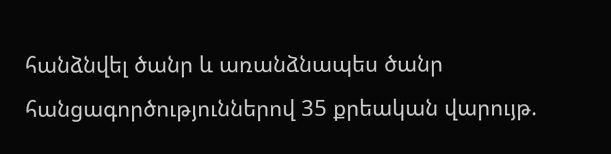հանձնվել ծանր և առանձնապես ծանր հանցագործություններով 35 քրեական վարույթ.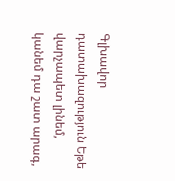Գլխավոր դատախազություն Եթե վարչապետ լինեմ, կանեմ դա շատ արագ,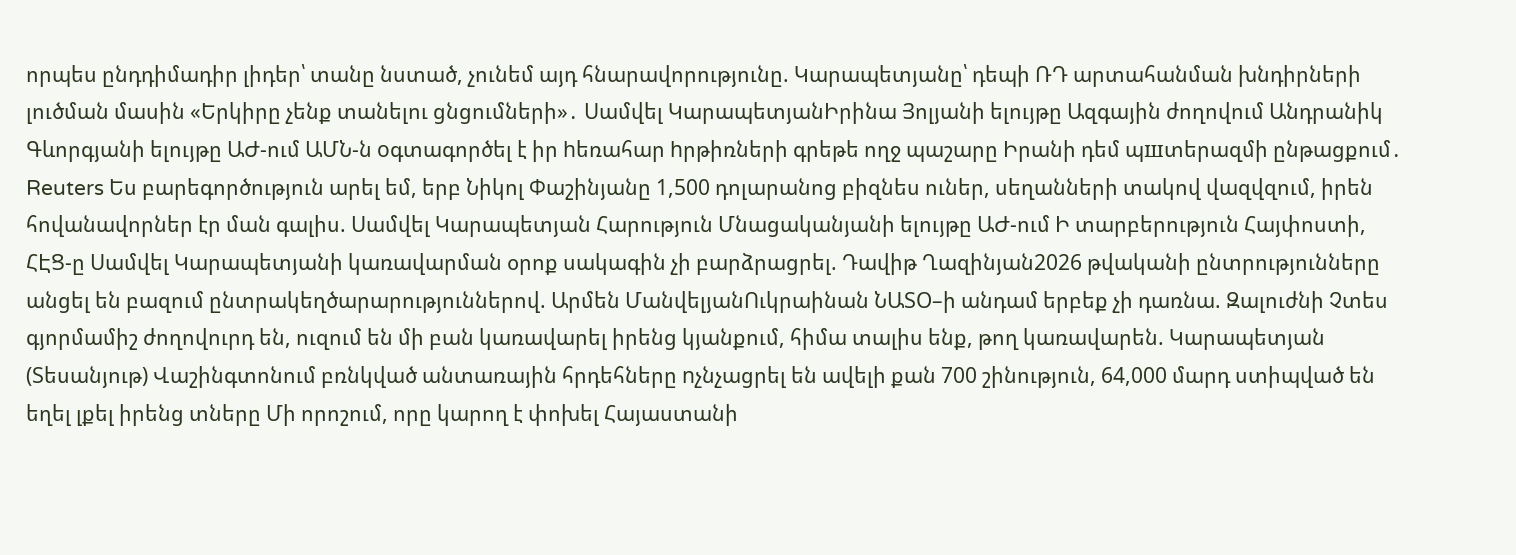որպես ընդդիմադիր լիդեր՝ տանը նստած, չունեմ այդ հնարավորությունը. Կարապետյանը՝ դեպի ՌԴ արտահանման խնդիրների լուծման մասին «Երկիրը չենք տանելու ցնցումների»․ Սամվել ԿարապետյանԻրինա Յոլյանի ելույթը Ազգային ժողովում Անդրանիկ Գևորգյանի ելույթը ԱԺ-ում ԱՄՆ-ն oգտագործել է իր hեռահար hրթիռների գրեթե ողջ պաշարը Իրանի դեմ պшտերազմի ընթացքում․ Reuters Ես բարեգործություն արել եմ, երբ Նիկոլ Փաշինյանը 1,500 դոլարանոց բիզնես ուներ, սեղանների տակով վազվզում, իրեն հովանավորներ էր ման գալիս. Սամվել Կարապետյան Հարություն Մնացականյանի ելույթը ԱԺ-ում Ի տարբերություն Հայփոստի, ՀԷՑ-ը Սամվել Կարապետյանի կառավարման օրոք սակագին չի բարձրացրել. Դավիթ Ղազինյան2026 թվականի ընտրությունները անցել են բազում ընտրակեղծարարություններով. Արմեն ՄանվելյանՈւկրաինան ՆԱՏՕ–ի անդամ երբեք չի դառնա. Զալուժնի Չտես գյորմամիշ ժողովուրդ են, ուզում են մի բան կառավարել իրենց կյանքում, հիմա տալիս ենք, թող կառավարեն. Կարապետյան (Տեսանյութ) Վաշինգտոնում բռնկված անտառային հրդեհները nչնչացրել են ավելի քան 700 շինություն, 64,000 մարդ ստիպված են եղել լքել իրենց տները Մի որոշում, որը կարող է փոխել Հայաստանի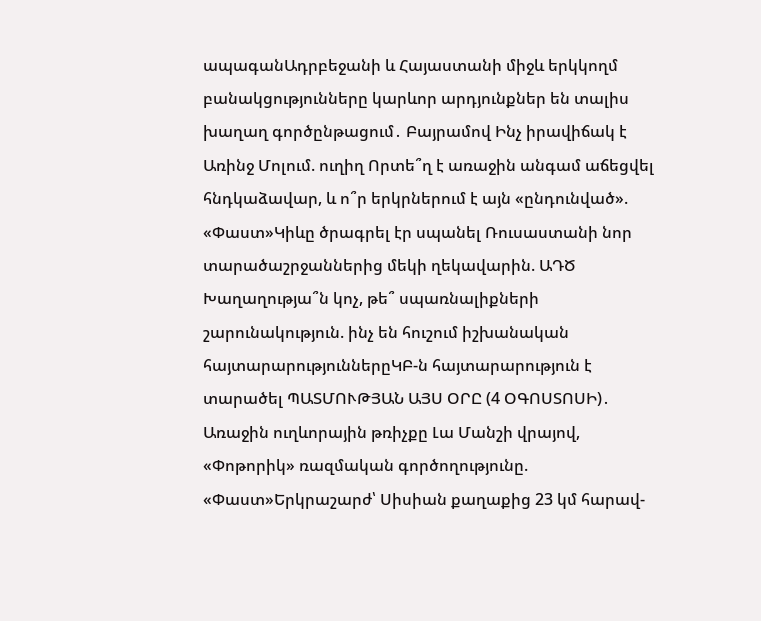ապագանԱդրբեջանի և Հայաստանի միջև երկկողմ բանակցությունները կարևոր արդյունքներ են տալիս խաղաղ գործընթացում․ Բայրամով Ինչ իրավիճակ է Առինջ Մոլում. ուղիղ Որտե՞ղ է առաջին անգամ աճեցվել հնդկաձավար, և ո՞ր երկրներում է այն «ընդունված». «Փաստ»Կիևը ծրագրել էր սպանել Ռուսաստանի նոր տարածաշրջաններից մեկի ղեկավարին. ԱԴԾ Խաղաղությա՞ն կոչ, թե՞ սպառնալիքների շարունակություն. ինչ են հուշում իշխանական հայտարարություններըԿԲ-ն հայտարարություն է տարածել ՊԱՏՄՈՒԹՅԱՆ ԱՅՍ ՕՐԸ (4 ՕԳՈՍՏՈՍԻ)․ Առաջին ուղևորային թռիչքը Լա Մանշի վրայով, «Փոթորիկ» ռազմական գործողությունը. «Փաստ»Երկրաշարժ՝ Սիսիան քաղաքից 23 կմ հարավ-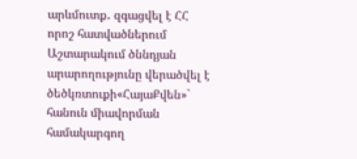արևմուտք․ զգացվել է ՀՀ որոշ հատվածներում Աշտարակում ծննդյան արարողությունը վերածվել է ծեծկռտուքի«ՀայաՔվեն»` հանուն միավորման համակարգող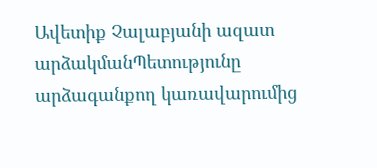Ավետիք Չալաբյանի ազատ արձակմանՊետությունը արձագանքող կառավարումից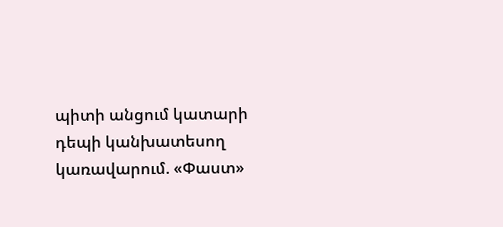պիտի անցում կատարի դեպի կանխատեսող կառավարում. «Փաստ»